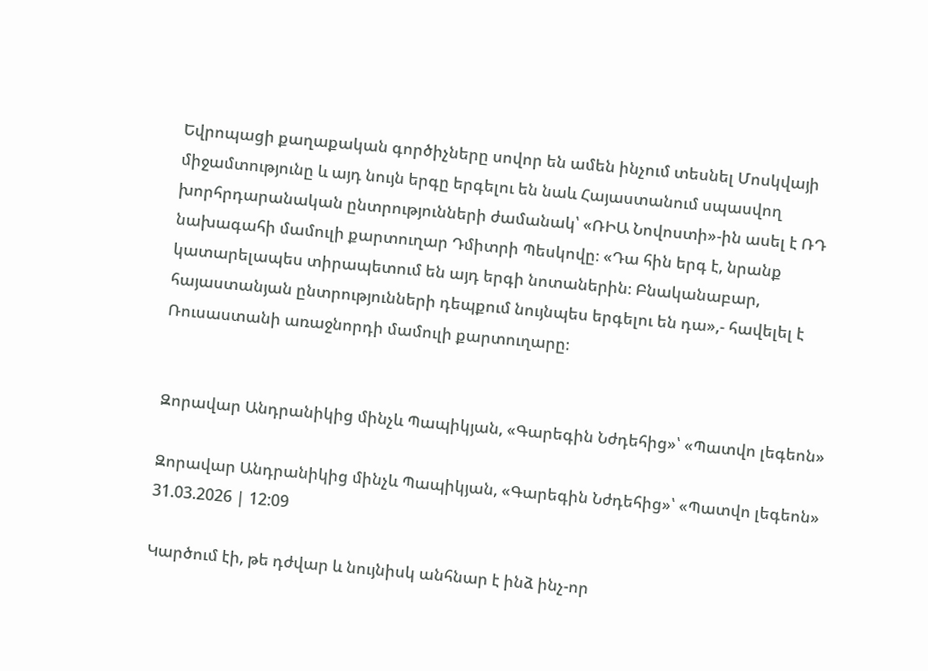Եվրոպացի քաղաքական գործիչները սովոր են ամեն ինչում տեսնել Մոսկվայի միջամտությունը և այդ նույն երգը երգելու են նաև Հայաստանում սպասվող խորհրդարանական ընտրությունների ժամանակ՝ «ՌԻԱ Նովոստի»-ին ասել է ՌԴ նախագահի մամուլի քարտուղար Դմիտրի Պեսկովը։ «Դա հին երգ է, նրանք կատարելապես տիրապետում են այդ երգի նոտաներին։ Բնականաբար, հայաստանյան ընտրությունների դեպքում նույնպես երգելու են դա»,- հավելել է Ռուսաստանի առաջնորդի մամուլի քարտուղարը։


Զորավար Անդրանիկից մինչև Պապիկյան, «Գարեգին Նժդեհից»՝ «Պատվո լեգեոն»

Զորավար Անդրանիկից մինչև Պապիկյան, «Գարեգին Նժդեհից»՝ «Պատվո լեգեոն»
31.03.2026 | 12:09

Կարծում էի, թե դժվար և նույնիսկ անհնար է ինձ ինչ-որ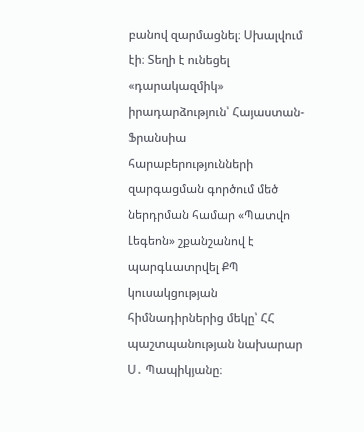բանով զարմացնել։ Սխալվում էի։ Տեղի է ունեցել «դարակազմիկ» իրադարձություն՝ Հայաստան-Ֆրանսիա հարաբերությունների զարգացման գործում մեծ ներդրման համար «Պատվո Լեգեոն» շքանշանով է պարգևատրվել ՔՊ կուսակցության հիմնադիրներից մեկը՝ ՀՀ պաշտպանության նախարար Ս․ Պապիկյանը։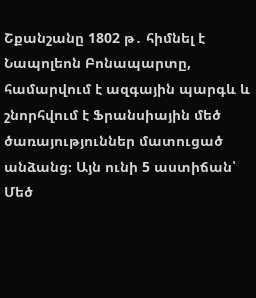Շքանշանը 1802 թ․ հիմնել է Նապոլեոն Բոնապարտը, համարվում է ազգային պարգև և շնորհվում է Ֆրանսիային մեծ ծառայություններ մատուցած անձանց։ Այն ունի 5 աստիճան՝ Մեծ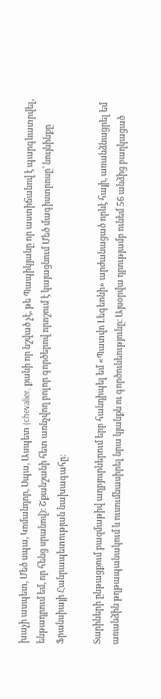խաչի ասպետ, Մեծ սպա, Կոմանդոր, Սպա, Ասպետ (chevalier, քանի որ նշված չէ, թե Պապիկյանը որ աստիճանով է պարգևատրվել, ենթադրում եմ, որ հենց սրանով)։ Շքանշանի հետ առնչվող բոլոր գործերով որոշում է կայացնում Մեծ մագիստրոսը՝ նույնինքը Ֆրանսիայի Հանրապետության նախագահը։

Տարիների ընթացքում բազմաթիվ աղբյուրներում երբ հանդիպել եմ «Պատվո Լեգեոնի» արժանացած որևէ հայի, առանձնացրել եմ առանձին թղթապանակում և ուսումնասիրել նրա կյանքն ու գործունեությունը։ Այսօրվա դրությամբ ունեմ 56 անձից բաղկացած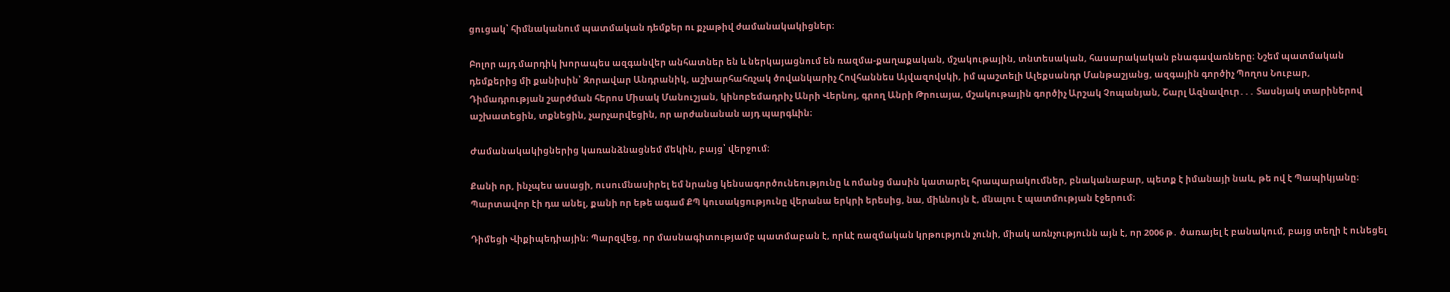ցուցակ՝ հիմնականում պատմական դեմքեր ու քչաթիվ ժամանակակիցներ։

Բոլոր այդ մարդիկ խորապես ազգանվեր անհատներ են և ներկայացնում են ռազմա-քաղաքական, մշակութային, տնտեսական, հասարակական բնագավառները։ Նշեմ պատմական դեմքերից մի քանիսին՝ Զորավար Անդրանիկ, աշխարհահռչակ ծովանկարիչ Հովհաննես Այվազովսկի, իմ պաշտելի Ալեքսանդր Մանթաշյանց, ազգային գործիչ Պողոս Նուբար, Դիմադրության շարժման հերոս Միսակ Մանուշյան, կինոբեմադրիչ Անրի Վերնոյ, գրող Անրի Թրուայա, մշակութային գործիչ Արշակ Չոպանյան, Շարլ Ազնավուր․․․ Տասնյակ տարիներով աշխատեցին, տքնեցին, չարչարվեցին, որ արժանանան այդ պարգևին։

Ժամանակակիցներից կառանձնացնեմ մեկին, բայց՝ վերջում։

Քանի որ, ինչպես ասացի, ուսումնասիրել եմ նրանց կենսագործունեությունը և ոմանց մասին կատարել հրապարակումներ, բնականաբար, պետք է իմանայի նաև, թե ով է Պապիկյանը։ Պարտավոր էի դա անել, քանի որ եթե ագամ ՔՊ կուսակցությունը վերանա երկրի երեսից, նա, միևնույն է, մնալու է պատմության էջերում։

Դիմեցի Վիքիպեդիային։ Պարզվեց, որ մասնագիտությամբ պատմաբան է, որևէ ռազմական կրթություն չունի, միակ առնչությունն այն է, որ 2006 թ․ ծառայել է բանակում, բայց տեղի է ունեցել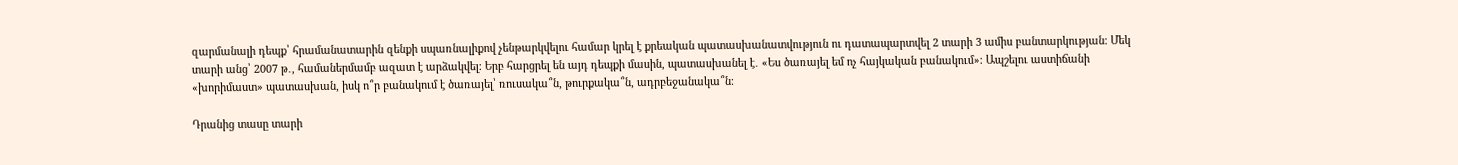զարմանալի դեպք՝ հրամանատարին զենքի սպառնալիքով չենթարկվելու համար կրել է քրեական պատասխանատվություն ու դատապարտվել 2 տարի 3 ամիս բանտարկության։ Մեկ տարի անց՝ 2007 թ․, համաներմամբ ազատ է արձակվել։ Երբ հարցրել են այդ դեպքի մասին, պատասխանել է․ «Ես ծառայել եմ ոչ հայկական բանակում»։ Ապշելու աստիճանի «խորիմաստ» պատասխան, իսկ ո՞ր բանակում է ծառայել՝ ռուսակա՞ն, թուրքակա՞ն, ադրբեջանակա՞ն։

Դրանից տասը տարի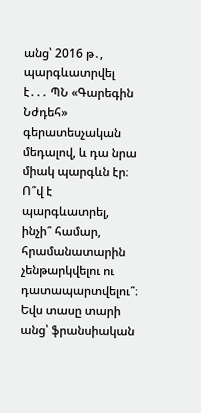անց՝ 2016 թ․, պարգևատրվել է․․․ ՊՆ «Գարեգին Նժդեհ» գերատեսչական մեդալով, և դա նրա միակ պարգևն էր։ Ո՞վ է պարգևատրել, ինչի՞ համար, հրամանատարին չենթարկվելու ու դատապարտվելու՞։ Եվս տասը տարի անց՝ ֆրանսիական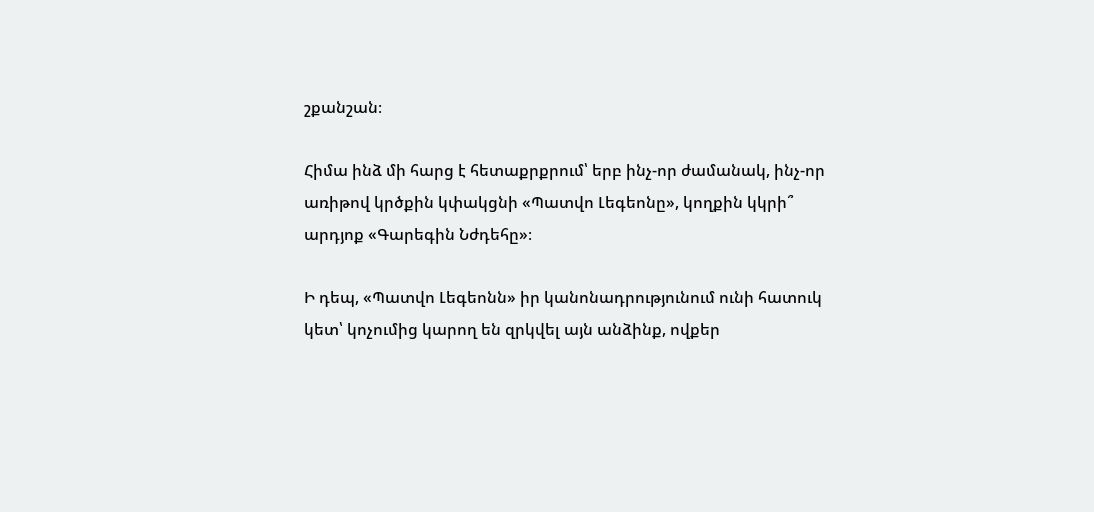շքանշան։

Հիմա ինձ մի հարց է հետաքրքրում՝ երբ ինչ-որ ժամանակ, ինչ-որ առիթով կրծքին կփակցնի «Պատվո Լեգեոնը», կողքին կկրի՞ արդյոք «Գարեգին Նժդեհը»։

Ի դեպ, «Պատվո Լեգեոնն» իր կանոնադրությունում ունի հատուկ կետ՝ կոչումից կարող են զրկվել այն անձինք, ովքեր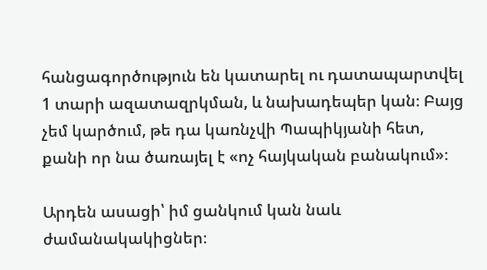հանցագործություն են կատարել ու դատապարտվել 1 տարի ազատազրկման, և նախադեպեր կան։ Բայց չեմ կարծում, թե դա կառնչվի Պապիկյանի հետ, քանի որ նա ծառայել է «ոչ հայկական բանակում»։

Արդեն ասացի՝ իմ ցանկում կան նաև ժամանակակիցներ։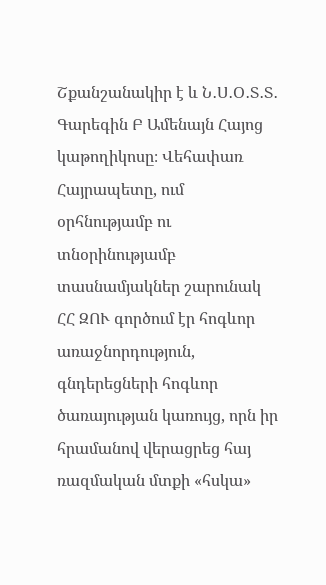Շքանշանակիր է և Ն․Ս․Օ․Տ․Տ․ Գարեգին Բ Ամենայն Հայոց կաթողիկոսը։ Վեհափառ Հայրապետը, ում օրհնությամբ ու տնօրինությամբ տասնամյակներ շարունակ ՀՀ ԶՈՒ գործում էր հոգևոր առաջնորդություն, գնդերեցների հոգևոր ծառայության կառույց, որն իր հրամանով վերացրեց հայ ռազմական մտքի «հսկա»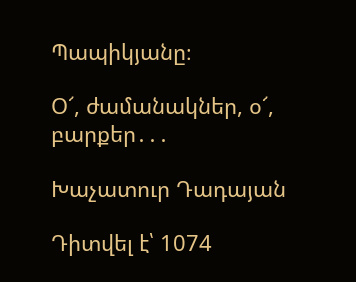Պապիկյանը։

Օ՜, ժամանակներ, օ՜, բարքեր․․․

Խաչատուր Դադայան

Դիտվել է՝ 1074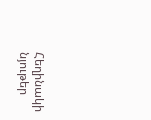Հեղինակի նյութեր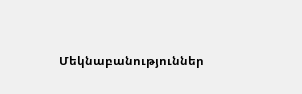Մեկնաբանություններ